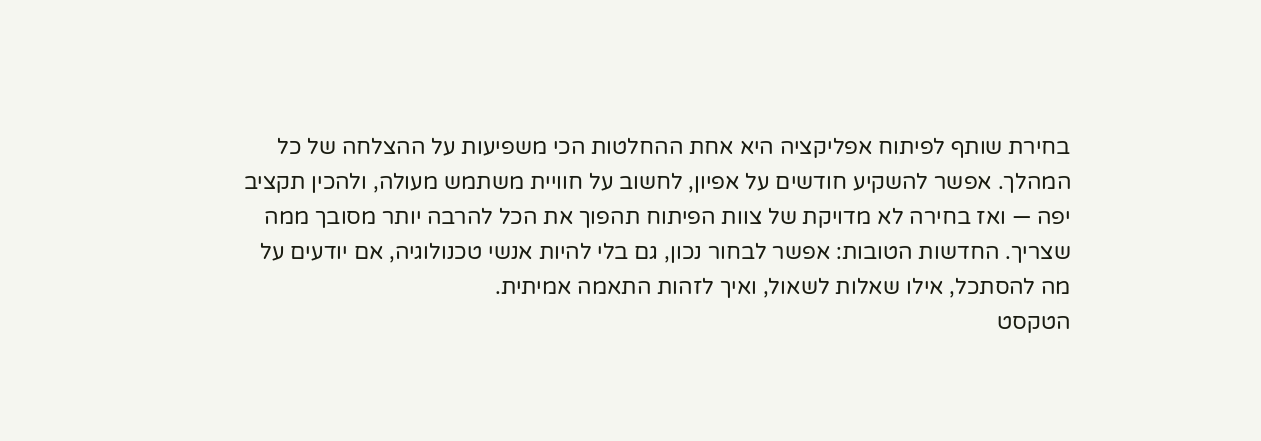בחירת שותף לפיתוח אפליקציה היא אחת ההחלטות הכי משפיעות על ההצלחה של כל המהלך. אפשר להשקיע חודשים על אפיון, לחשוב על חוויית משתמש מעולה, ולהכין תקציב יפה — ואז בחירה לא מדויקת של צוות הפיתוח תהפוך את הכל להרבה יותר מסובך ממה שצריך. החדשות הטובות: אפשר לבחור נכון, גם בלי להיות אנשי טכנולוגיה, אם יודעים על מה להסתכל, אילו שאלות לשאול, ואיך לזהות התאמה אמיתית.
הטקסט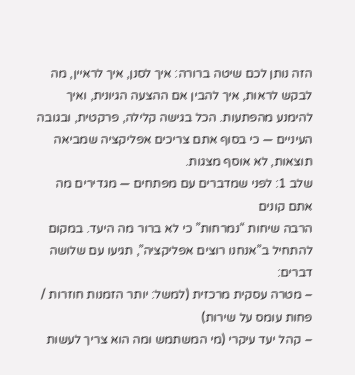הזה נותן לכם שיטה ברורה: איך לסנן, איך לראיין, מה לבקש לראות, איך להבין אם ההצעה הגיונית, ואיך להימנע מהפתעות. הכל בגישה קלילה, פרקטית, ובגובה העיניים — כי בסוף אתם צריכים אפליקציה שמביאה תוצאות, לא אוסף מצגות.
שלב 1: לפני שמדברים עם מפתחים — מגדירים מה אתם קונים
הרבה שיחות “נמרחות” כי לא ברור מה היעד. במקום להתחיל ב”אנחנו רוצים אפליקציה”, תגיעו עם שלושה דברים:
– מטרה עסקית מרכזית (למשל: יותר הזמנות חוזרות / פחות עומס על שירות)
– קהל יעד עיקרי (מי המשתמש ומה הוא צריך לעשות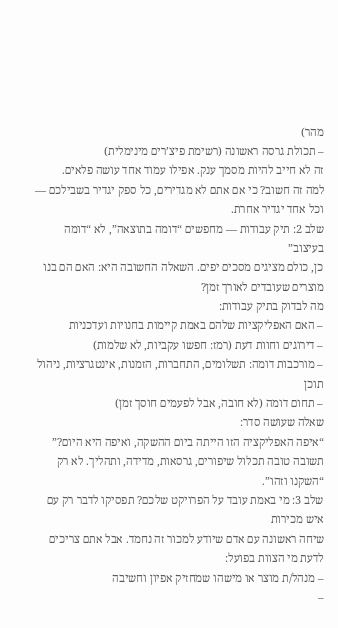מהר)
– תכולת גרסה ראשונה (רשימת פיצ’רים מינימלית)
זה לא חייב להיות מסמך ענק. אפילו עמוד אחד עושה פלאים.
למה זה חשוב? כי אם אתם לא מגדירים, כל ספק יגדיר בשבילכם — וכל אחד יגדיר אחרת.
שלב 2: תיק עבודות — מחפשים “דומה בתוצאה”, לא “דומה בעיצוב”
כן, כולם מציגים מסכים יפים. השאלה החשובה היא: האם הם בנו מוצרים שעובדים לאורך זמן?
מה לבדוק בתיק עבודות:
– האם האפליקציות שלהם באמת קיימות בחנויות ועדכניות
– דירוגים וחוות דעת (רמז: חפשו עקביות, לא שלמות)
– מורכבות דומה: תשלומים, התחברות, הזמנות, אינטגרציות, ניהול תוכן
– תחום דומה (לא חובה, אבל לפעמים חוסך זמן)
שאלה שעושה סדר:
“איפה האפליקציה הזו הייתה ביום ההשקה, ואיפה היא היום?”
תשובה טובה תכלול שיפורים, גרסאות, מדידה, ותהליך. לא רק “השקנו וזהו”.
שלב 3: מי באמת עובד על הפרויקט שלכם? תפסיקו לדבר רק עם איש מכירות
שיחה ראשונה עם אדם שיודע למכור זה נחמד. אבל אתם צריכים לדעת מי הצוות בפועל:
– מנהל/ת מוצר או מישהו שמחזיק אפיון וחשיבה
–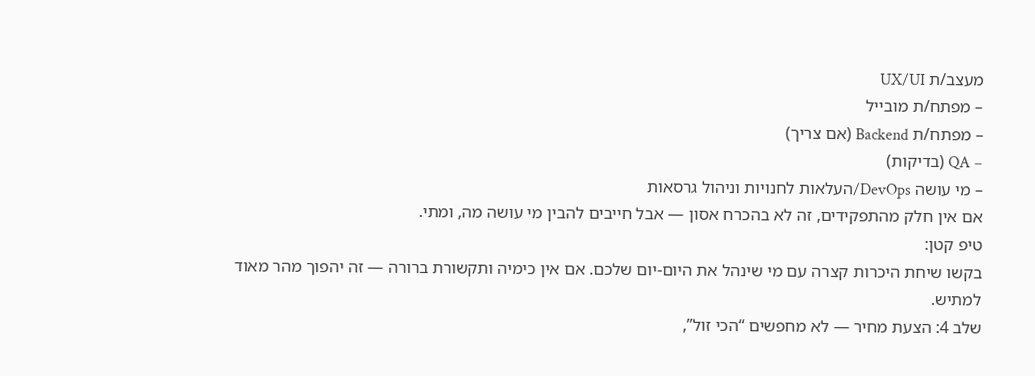מעצב/ת UX/UI
– מפתח/ת מובייל
– מפתח/ת Backend (אם צריך)
– QA (בדיקות)
– מי עושה DevOps/העלאות לחנויות וניהול גרסאות
אם אין חלק מהתפקידים, זה לא בהכרח אסון — אבל חייבים להבין מי עושה מה, ומתי.
טיפ קטן:
בקשו שיחת היכרות קצרה עם מי שינהל את היום-יום שלכם. אם אין כימיה ותקשורת ברורה — זה יהפוך מהר מאוד למתיש.
שלב 4: הצעת מחיר — לא מחפשים “הכי זול”,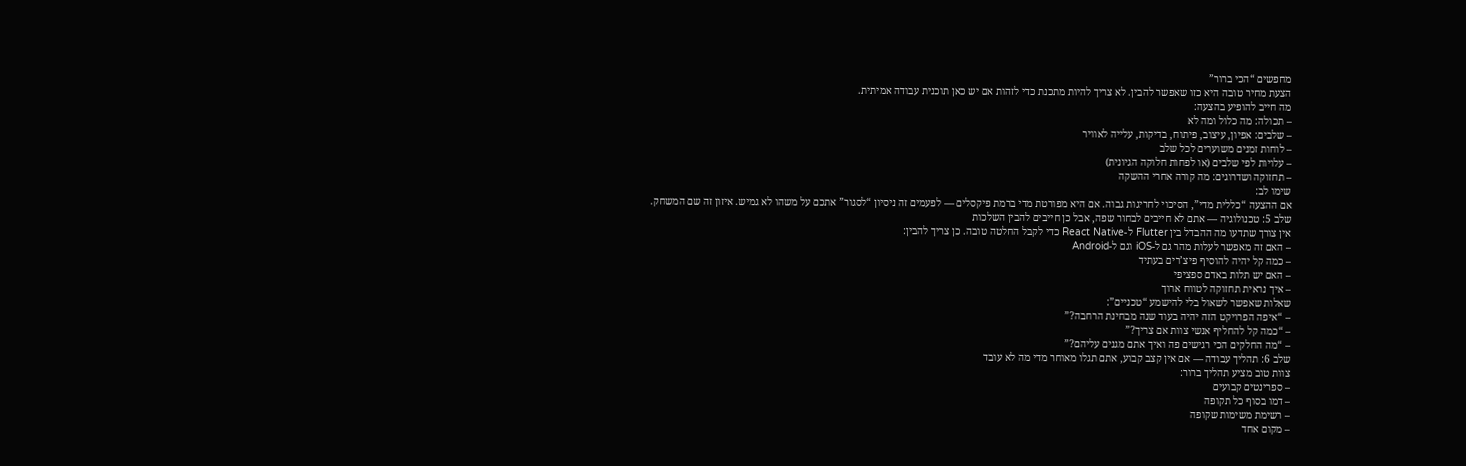מחפשים “הכי ברור”
הצעת מחיר טובה היא כזו שאפשר להבין. לא צריך להיות מתכנת כדי לזהות אם יש כאן תוכנית עבודה אמיתית.
מה חייב להופיע בהצעה:
– תכולה: מה כלול ומה לא
– שלבים: אפיון, עיצוב, פיתוח, בדיקות, עלייה לאוויר
– לוחות זמנים משוערים לכל שלב
– עלויות לפי שלבים (או לפחות חלוקה הגיונית)
– תחזוקה ושדרוגים: מה קורה אחרי ההשקה
שימו לב:
אם ההצעה “כללית מדי”, הסיכוי לחריגות גבוה. אם היא מפורטת מדי ברמת פיקסלים — לפעמים זה ניסיון “לסגור” אתכם על משהו לא גמיש. איזון זה שם המשחק.
שלב 5: טכנולוגיה — אתם לא חייבים לבחור שפה, אבל כן חייבים להבין השלכות
אין צורך שתדעו מה ההבדל בין Flutter ל-React Native כדי לקבל החלטה טובה. כן צריך להבין:
– האם זה מאפשר לעלות מהר גם ל-iOS וגם ל-Android
– כמה קל יהיה להוסיף פיצ’רים בעתיד
– האם יש תלות באדם ספציפי
– איך נראית תחזוקה לטווח ארוך
שאלות שאפשר לשאול בלי להישמע “טכניים”:
– “איפה הפרויקט הזה יהיה בעוד שנה מבחינת הרחבה?”
– “כמה קל להחליף אנשי צוות אם צריך?”
– “מה החלקים הכי רגישים פה ואיך אתם מגנים עליהם?”
שלב 6: תהליך עבודה — אם אין קצב קבוע, אתם תגלו מאוחר מדי מה לא עובד
צוות טוב מציע תהליך ברור:
– ספרינטים קבועים
– דמו בסוף כל תקופה
– רשימת משימות שקופה
– מקום אחד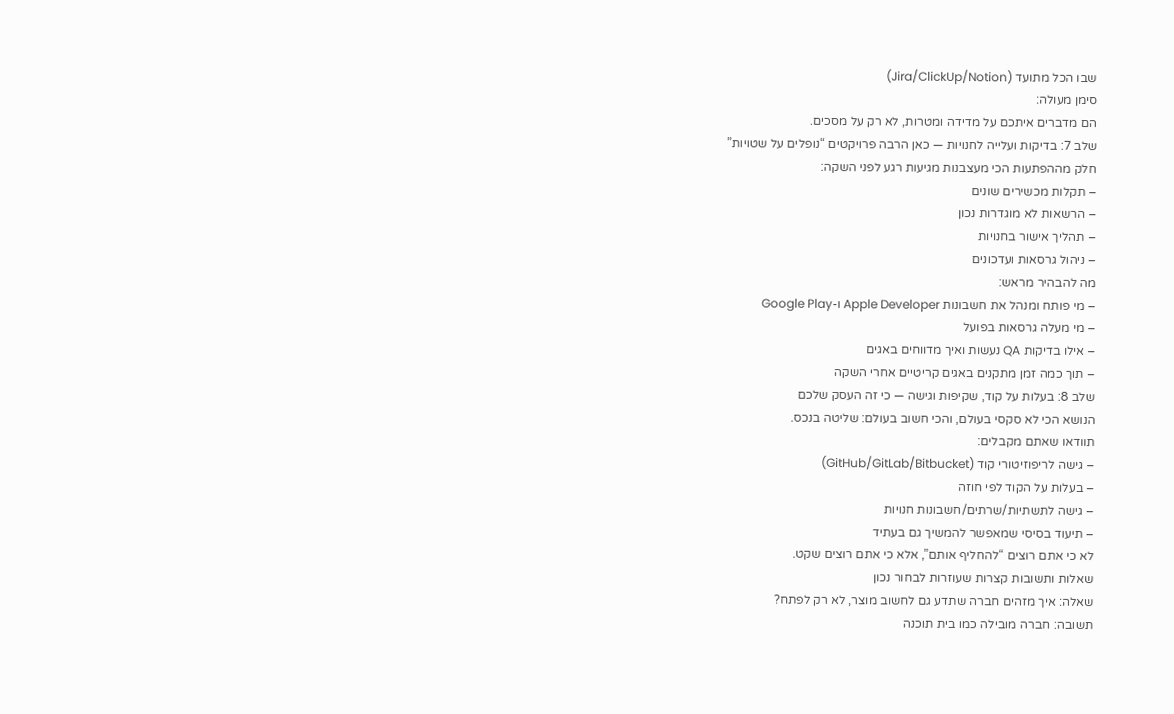שבו הכל מתועד (Jira/ClickUp/Notion)
סימן מעולה:
הם מדברים איתכם על מדידה ומטרות, לא רק על מסכים.
שלב 7: בדיקות ועלייה לחנויות — כאן הרבה פרויקטים “נופלים על שטויות”
חלק מההפתעות הכי מעצבנות מגיעות רגע לפני השקה:
– תקלות מכשירים שונים
– הרשאות לא מוגדרות נכון
– תהליך אישור בחנויות
– ניהול גרסאות ועדכונים
מה להבהיר מראש:
– מי פותח ומנהל את חשבונות Apple Developer ו-Google Play
– מי מעלה גרסאות בפועל
– אילו בדיקות QA נעשות ואיך מדווחים באגים
– תוך כמה זמן מתקנים באגים קריטיים אחרי השקה
שלב 8: בעלות על קוד, שקיפות וגישה — כי זה העסק שלכם
הנושא הכי לא סקסי בעולם, והכי חשוב בעולם: שליטה בנכס.
תוודאו שאתם מקבלים:
– גישה לריפוזיטורי קוד (GitHub/GitLab/Bitbucket)
– בעלות על הקוד לפי חוזה
– גישה לתשתיות/שרתים/חשבונות חנויות
– תיעוד בסיסי שמאפשר להמשיך גם בעתיד
לא כי אתם רוצים “להחליף אותם”, אלא כי אתם רוצים שקט.
שאלות ותשובות קצרות שעוזרות לבחור נכון
שאלה: איך מזהים חברה שתדע גם לחשוב מוצר, לא רק לפתח?
תשובה: חברה מובילה כמו בית תוכנה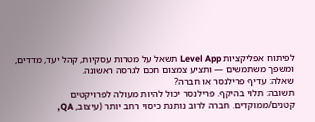לפיתוח אפליקציות Level App תשאל על מטרות עסקיות, קהל יעד, מדדים, ומשפך משתמשים — ותציע צמצום חכם לגרסה ראשונה.
שאלה: עדיף פרילנסר או חברה?
תשובה: תלוי בהיקף. פרילנסר יכול להיות מעולה לפרויקטים קטנים/ממוקדים. חברה לרוב נותנת כיסוי רחב יותר (עיצוב, QA,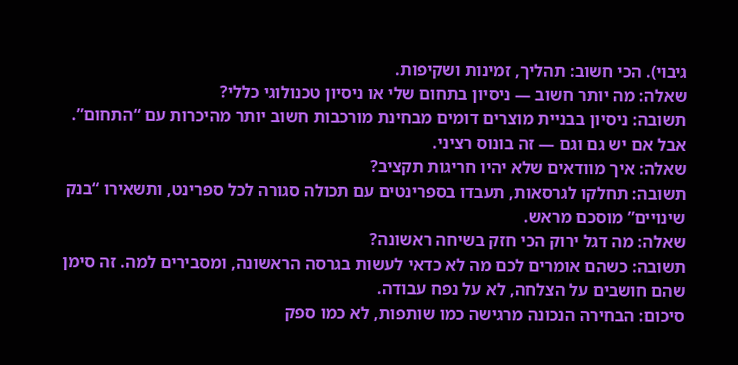גיבוי). הכי חשוב: תהליך, זמינות ושקיפות.
שאלה: מה יותר חשוב — ניסיון בתחום שלי או ניסיון טכנולוגי כללי?
תשובה: ניסיון בבניית מוצרים דומים מבחינת מורכבות חשוב יותר מהיכרות עם “התחום”. אבל אם יש גם וגם — זה בונוס רציני.
שאלה: איך מוודאים שלא יהיו חריגות תקציב?
תשובה: תחלקו לגרסאות, תעבדו בספרינטים עם תכולה סגורה לכל ספרינט, ותשאירו “בנק שינויים” מוסכם מראש.
שאלה: מה דגל ירוק הכי חזק בשיחה ראשונה?
תשובה: כשהם אומרים לכם מה לא כדאי לעשות בגרסה הראשונה, ומסבירים למה. זה סימן שהם חושבים על הצלחה, לא על נפח עבודה.
סיכום: הבחירה הנכונה מרגישה כמו שותפות, לא כמו ספק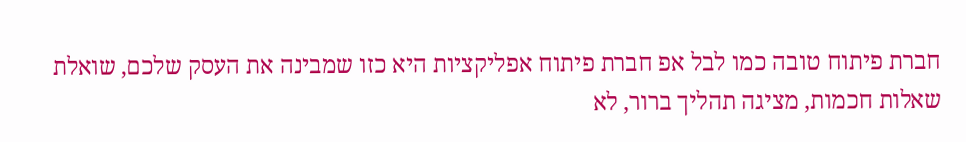חברת פיתוח טובה כמו לבל אפ חברת פיתוח אפליקציות היא כזו שמבינה את העסק שלכם, שואלת שאלות חכמות, מציגה תהליך ברור, לא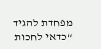מפחדת להגיד “כדאי לחכות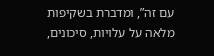עם זה”, ומדברת בשקיפות מלאה על עלויות, סיכונים,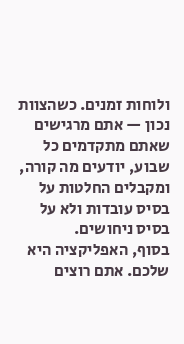ולוחות זמנים. כשהצוות נכון — אתם מרגישים שאתם מתקדמים כל שבוע, יודעים מה קורה, ומקבלים החלטות על בסיס עובדות ולא על בסיס ניחושים.
בסוף, האפליקציה היא שלכם. אתם רוצים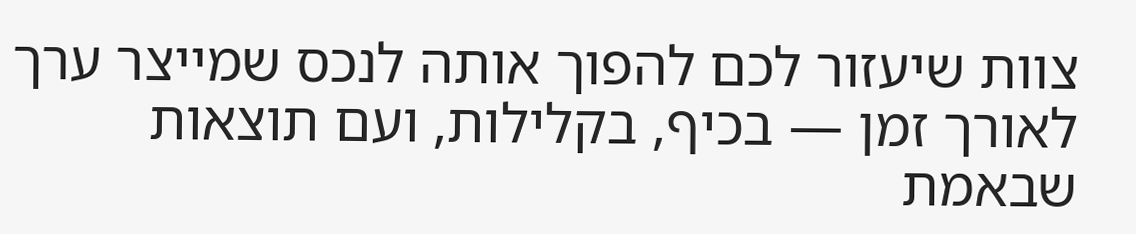צוות שיעזור לכם להפוך אותה לנכס שמייצר ערך לאורך זמן — בכיף, בקלילות, ועם תוצאות שבאמת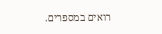רואים במספרים.